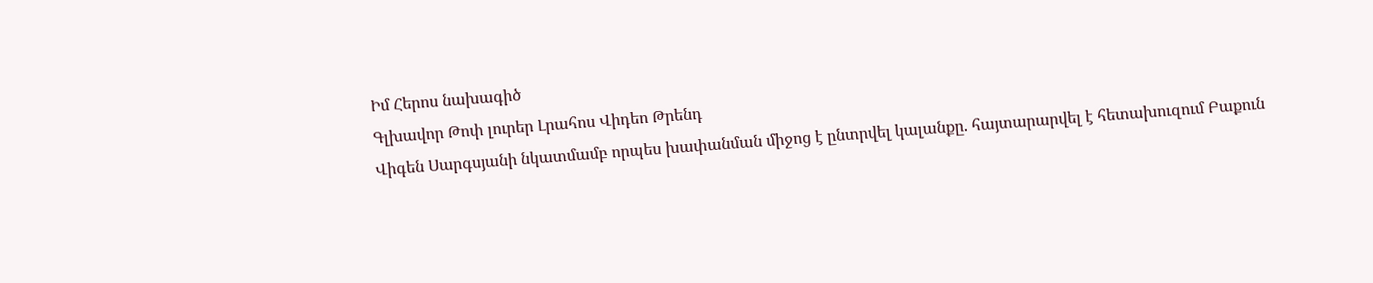Իմ Հերոս նախագիծ
Գլխավոր Թոփ լուրեր Լրահոս Վիդեո Թրենդ
Վիգեն Սարգսյանի նկատմամբ որպես խափանման միջոց է ընտրվել կալանքը. հայտարարվել է հետախուզում Բաքուն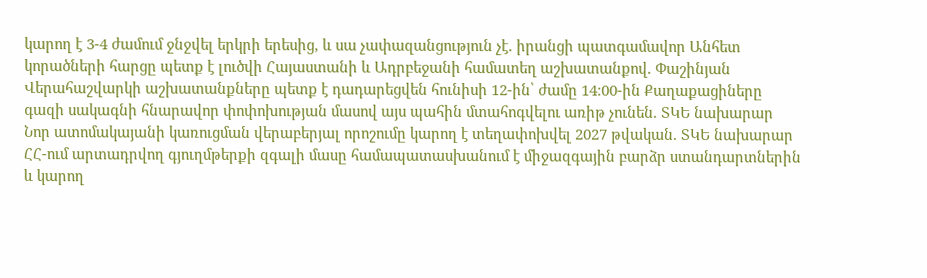կարող է 3-4 ժամում ջնջվել երկրի երեսից, և սա չափազանցություն չէ. իրանցի պատգամավոր Անհետ կորածների հարցը պետք է լուծվի Հայաստանի և Ադրբեջանի համատեղ աշխատանքով. Փաշինյան Վերահաշվարկի աշխատանքները պետք է դադարեցվեն հունիսի 12-ին՝ ժամը 14։00-ին Քաղաքացիները գազի սակագնի հնարավոր փոփոխության մասով այս պահին մտահոգվելու առիթ չունեն. ՏԿԵ նախարար Նոր ատոմակայանի կառուցման վերաբերյալ որոշումը կարող է տեղափոխվել 2027 թվական. ՏԿԵ նախարար ՀՀ-ում արտադրվող գյուղմթերքի զգալի մասը համապատասխանում է միջազգային բարձր ստանդարտներին և կարող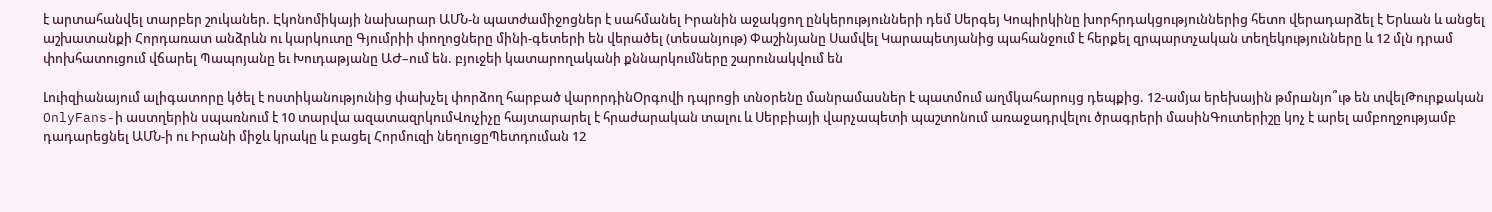է արտահանվել տարբեր շուկաներ. Էկոնոմիկայի նախարար ԱՄՆ-ն պատժամիջոցներ է սահմանել Իրանին աջակցող ընկերությունների դեմ Սերգեյ Կոպիրկինը խորհրդակցություններից հետո վերադարձել է Երևան և անցել աշխատանքի Հորդառատ անձրևն ու կարկուտը Գյումրիի փողոցները մինի-գետերի են վերածել (տեսանյութ) Փաշինյանը Սամվել Կարապետյանից պահանջում է հերքել զրպարտչական տեղեկությունները և 12 մլն դրամ փոխհատուցում վճարել Պապոյանը եւ Խուդաթյանը ԱԺ–ում են. բյուջեի կատարողականի քննարկումները շարունակվում են

Լուիզիանայում ալիգատորը կծել է ոստիկանությունից փախչել փորձող հարբած վարորդինՕրգովի դպրոցի տնօրենը մանրամասներ է պատմում աղմկահարույց դեպքից. 12-ամյա երեխային թմրшնյո՞ւթ են տվելԹուրքական OnlyFans-ի աստղերին սպառնում է 10 տարվա ազատազրկումՎուչիչը հայտարարել է հրաժարական տալու և Սերբիայի վարչապետի պաշտոնում առաջադրվելու ծրագրերի մասինԳուտերիշը կոչ է արել ամբողջությամբ դադարեցնել ԱՄՆ-ի ու Իրանի միջև կրակը և բացել Հորմուզի նեղուցըՊետդուման 12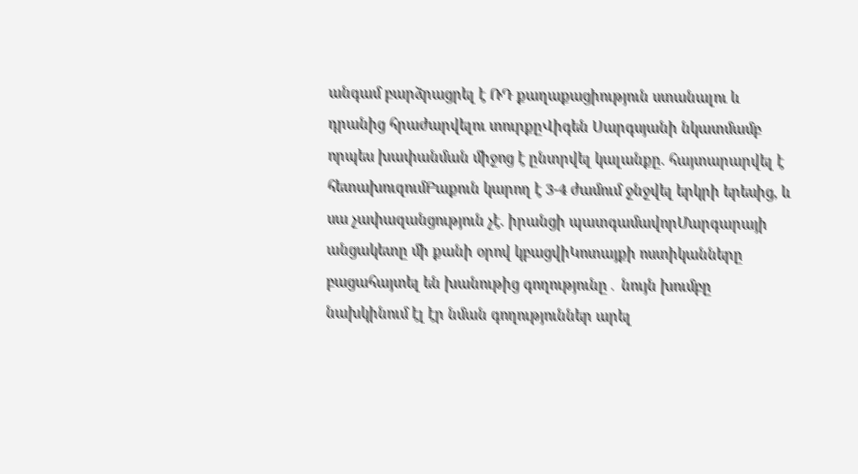անգամ բարձրացրել է ՌԴ քաղաքացիություն ստանալու և դրանից հրաժարվելու տուրքըՎիգեն Սարգսյանի նկատմամբ որպես խափանման միջոց է ընտրվել կալանքը. հայտարարվել է հետախուզումԲաքուն կարող է 3-4 ժամում ջնջվել երկրի երեսից, և սա չափազանցություն չէ. իրանցի պատգամավորՄարգարայի անցակետը մի քանի օրով կբացվիԿոտայքի ոստիկանները բացահայտել են խանութից գողությունը․ նույն խումբը նախկինում էլ էր նման գողություններ արել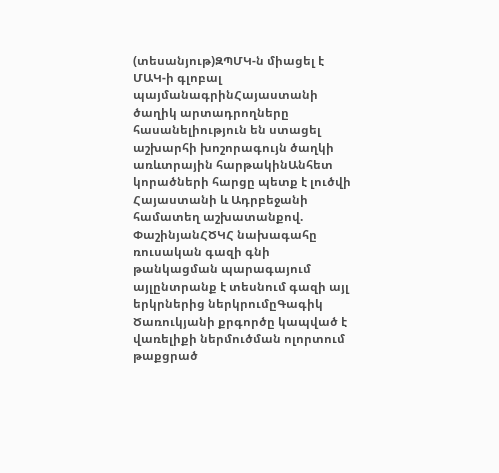(տեսանյութ)ԶՊՄԿ-ն միացել է ՄԱԿ-ի գլոբալ պայմանագրինՀայաստանի ծաղիկ արտադրողները հասանելիություն են ստացել աշխարհի խոշորագույն ծաղկի առևտրային հարթակինԱնհետ կորածների հարցը պետք է լուծվի Հայաստանի և Ադրբեջանի համատեղ աշխատանքով. ՓաշինյանՀԾԿՀ նախագահը ռուսական գազի գնի թանկացման պարագայում այլընտրանք է տեսնում գազի այլ երկրներից ներկրումըԳագիկ Ծառուկյանի քրգործը կապված է վառելիքի ներմուծման ոլորտում թաքցրած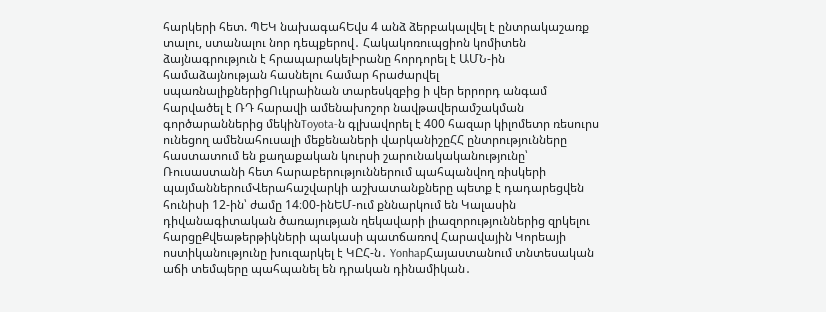հարկերի հետ. ՊԵԿ նախագահԵվս 4 անձ ձերբակալվել է ընտրակաշառք տալու, ստանալու նոր դեպքերով․ Հակակոռուպցիոն կոմիտեն ձայնագրություն է հրապարակելԻրանը հորդորել է ԱՄՆ-ին համաձայնության հասնելու համար հրաժարվել սպառնալիքներիցՈւկրաինան տարեսկզբից ի վեր երրորդ անգամ հարվածել է ՌԴ հարավի ամենախոշոր նավթավերամշակման գործարաններից մեկինToyota-ն գլխավորել է 400 հազար կիլոմետր ռեսուրս ունեցող ամենահուսալի մեքենաների վարկանիշըՀՀ ընտրությունները հաստատում են քաղաքական կուրսի շարունակականությունը՝ Ռուսաստանի հետ հարաբերություններում պահպանվող ռիսկերի պայմաններումՎերահաշվարկի աշխատանքները պետք է դադարեցվեն հունիսի 12-ին՝ ժամը 14։00-ինԵՄ-ում քննարկում են Կալասին դիվանագիտական ծառայության ղեկավարի լիազորություններից զրկելու հարցըՔվեաթերթիկների պակասի պատճառով Հարավային Կորեայի ոստիկանությունը խուզարկել է ԿԸՀ-ն․ YonhapՀայաստանում տնտեսական աճի տեմպերը պահպանել են դրական դինամիկան․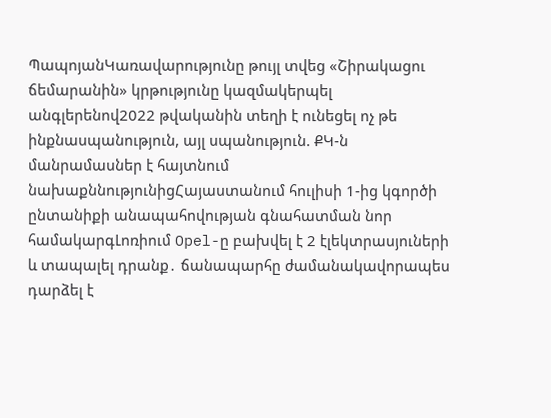ՊապոյանԿառավարությունը թույլ տվեց «Շիրակացու ճեմարանին» կրթությունը կազմակերպել անգլերենով2022 թվականին տեղի է ունեցել ոչ թե ինքնասպանություն, այլ սպանություն. ՔԿ-ն մանրամասներ է հայտնում նախաքննությունիցՀայաստանում հուլիսի 1-ից կգործի ընտանիքի անապահովության գնահատման նոր համակարգԼոռիում Opel-ը բախվել է 2 էլեկտրասյուների և տապալել դրանք․ ճանապարհը ժամանակավորապես դարձել է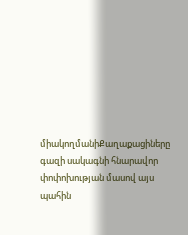միակողմանիՔաղաքացիները գազի սակագնի հնարավոր փոփոխության մասով այս պահին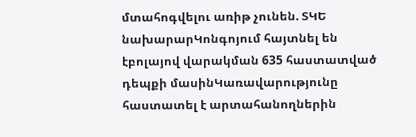մտահոգվելու առիթ չունեն. ՏԿԵ նախարարԿոնգոյում հայտնել են էբոլայով վարակման 635 հաստատված դեպքի մասինԿառավարությունը հաստատել է արտահանողներին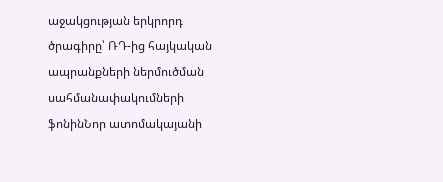աջակցության երկրորդ ծրագիրը՝ ՌԴ-ից հայկական ապրանքների ներմուծման սահմանափակումների ֆոնինՆոր ատոմակայանի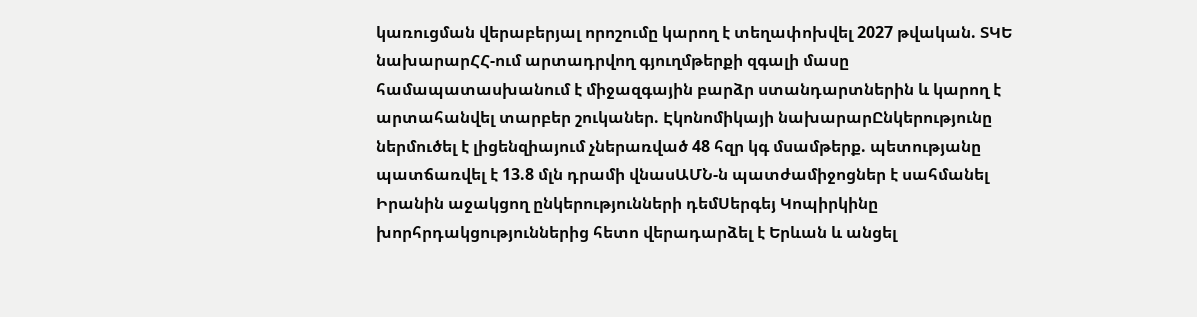կառուցման վերաբերյալ որոշումը կարող է տեղափոխվել 2027 թվական. ՏԿԵ նախարարՀՀ-ում արտադրվող գյուղմթերքի զգալի մասը համապատասխանում է միջազգային բարձր ստանդարտներին և կարող է արտահանվել տարբեր շուկաներ. Էկոնոմիկայի նախարարԸնկերությունը ներմուծել է լիցենզիայում չներառված 48 հզր կգ մսամթերք. պետությանը պատճառվել է 13.8 մլն դրամի վնասԱՄՆ-ն պատժամիջոցներ է սահմանել Իրանին աջակցող ընկերությունների դեմՍերգեյ Կոպիրկինը խորհրդակցություններից հետո վերադարձել է Երևան և անցել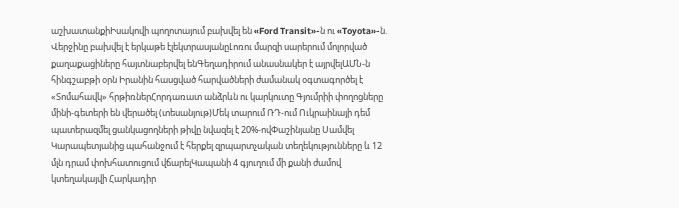աշխատանքիԻսակովի պողոտայում բախվել են «Ford Transit»-ն ու «Toyota»-ն. Վերջինը բախվել է երկաթե էլեկտրասյանըԼոռու մարզի սարերում մոլորված քաղաքացիները հայտնաբերվել ենԳեղադիրում անասնակեր է այրվելԱՄՆ-ն հինգշաբթի օրն Իրանին հասցված հարվածների ժամանակ օգտագործել է «Տոմահավկ» հրթիռներՀորդառատ անձրևն ու կարկուտը Գյումրիի փողոցները մինի-գետերի են վերածել (տեսանյութ)Մեկ տարում ՌԴ-ում Ուկրաինայի դեմ պատերազմել ցանկացողների թիվը նվազել է 20%-ովՓաշինյանը Սամվել Կարապետյանից պահանջում է հերքել զրպարտչական տեղեկությունները և 12 մլն դրամ փոխհատուցում վճարելԿապանի 4 գյուղում մի քանի ժամով կտեղակայվի Հարկադիր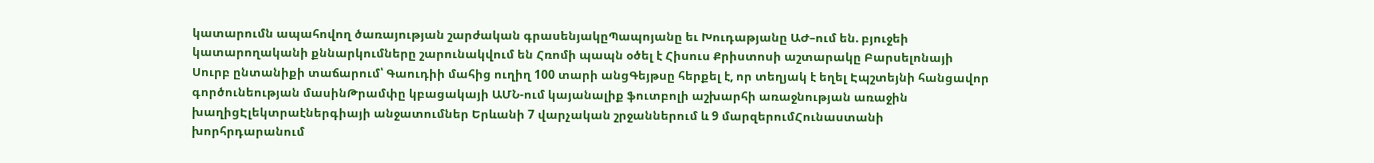կատարումն ապահովող ծառայության շարժական գրասենյակըՊապոյանը եւ Խուդաթյանը ԱԺ–ում են. բյուջեի կատարողականի քննարկումները շարունակվում են Հռոմի պապն օծել է Հիսուս Քրիստոսի աշտարակը Բարսելոնայի Սուրբ ընտանիքի տաճարում՝ Գաուդիի մահից ուղիղ 100 տարի անցԳեյթսը հերքել է, որ տեղյակ է եղել Էպշտեյնի հանցավոր գործունեության մասինԹրամփը կբացակայի ԱՄՆ-ում կայանալիք ֆուտբոլի աշխարհի առաջնության առաջին խաղիցԷլեկտրաէներգիայի անջատումներ Երևանի 7 վարչական շրջաններում և 9 մարզերումՀունաստանի խորհրդարանում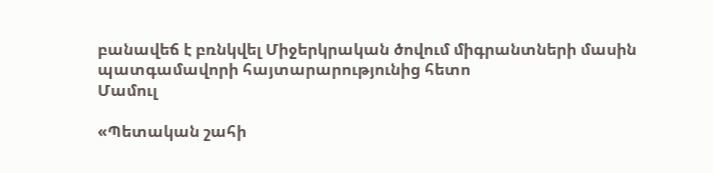բանավեճ է բռնկվել Միջերկրական ծովում միգրանտների մասին պատգամավորի հայտարարությունից հետո
Մամուլ

«Պետական շահի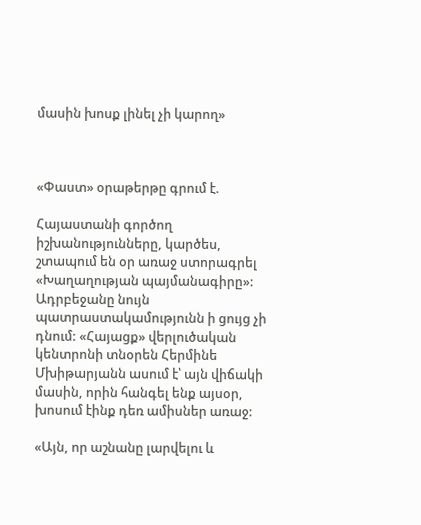մասին խոսք լինել չի կարող»



«Փաստ» օրաթերթը գրում է.

Հայաստանի գործող իշխանությունները, կարծես, շտապում են օր առաջ ստորագրել «Խաղաղության պայմանագիրը»: Ադրբեջանը նույն պատրաստակամությունն ի ցույց չի դնում: «Հայացք» վերլուծական կենտրոնի տնօրեն Հերմինե Մխիթարյանն ասում է՝ այն վիճակի մասին, որին հանգել ենք այսօր, խոսում էինք դեռ ամիսներ առաջ:

«Այն, որ աշնանը լարվելու և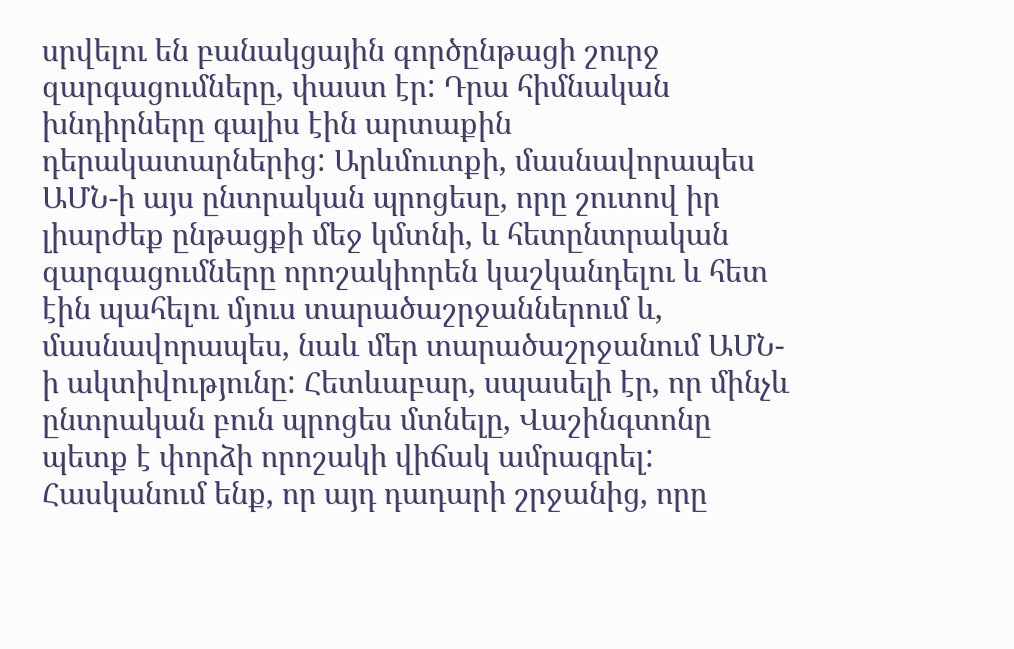սրվելու են բանակցային գործընթացի շուրջ զարգացումները, փաստ էր: Դրա հիմնական խնդիրները գալիս էին արտաքին դերակատարներից: Արևմուտքի, մասնավորապես ԱՄՆ-ի այս ընտրական պրոցեսը, որը շուտով իր լիարժեք ընթացքի մեջ կմտնի, և հետընտրական զարգացումները որոշակիորեն կաշկանդելու և հետ էին պահելու մյուս տարածաշրջաններում և, մասնավորապես, նաև մեր տարածաշրջանում ԱՄՆ-ի ակտիվությունը: Հետևաբար, սպասելի էր, որ մինչև ընտրական բուն պրոցես մտնելը, Վաշինգտոնը պետք է փորձի որոշակի վիճակ ամրագրել: Հասկանում ենք, որ այդ դադարի շրջանից, որը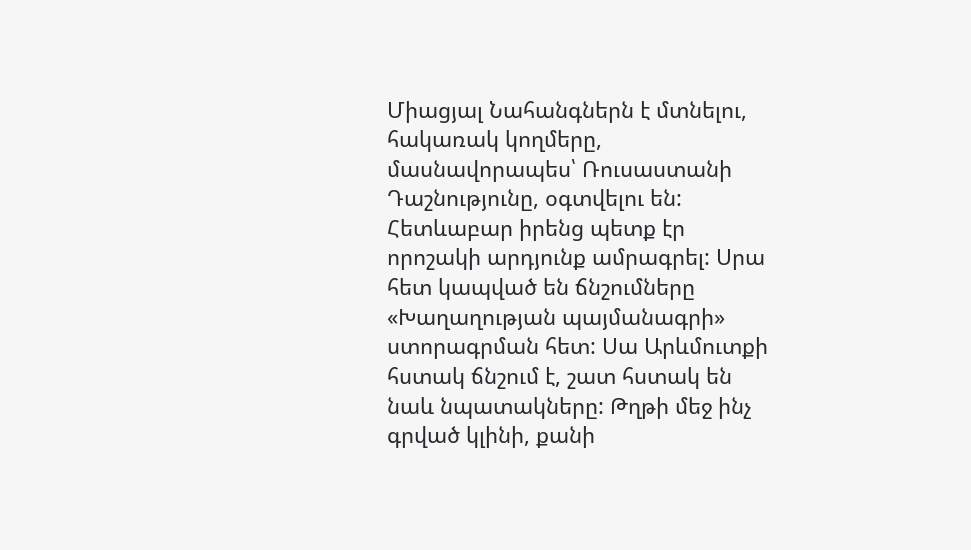Միացյալ Նահանգներն է մտնելու, հակառակ կողմերը, մասնավորապես՝ Ռուսաստանի Դաշնությունը, օգտվելու են: Հետևաբար իրենց պետք էր որոշակի արդյունք ամրագրել: Սրա հետ կապված են ճնշումները «Խաղաղության պայմանագրի» ստորագրման հետ: Սա Արևմուտքի հստակ ճնշում է, շատ հստակ են նաև նպատակները: Թղթի մեջ ինչ գրված կլինի, քանի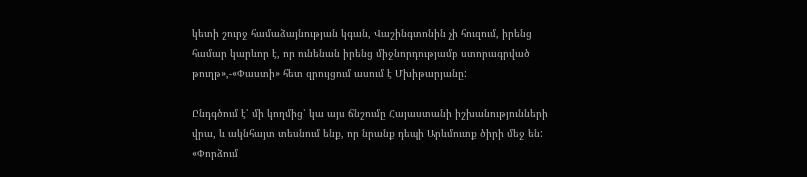կետի շուրջ համաձայնության կգան, Վաշինգտոնին չի հուզում, իրենց համար կարևոր է, որ ունենան իրենց միջնորդությամբ ստորագրված թուղթ»,-«Փաստի» հետ զրույցում ասում է Մխիթարյանը:

Ընդգծում է՝ մի կողմից՝ կա այս ճնշումը Հայաստանի իշխանությունների վրա, և ակնհայտ տեսնում ենք, որ նրանք դեպի Արևմուտք ծիրի մեջ են: «Փորձում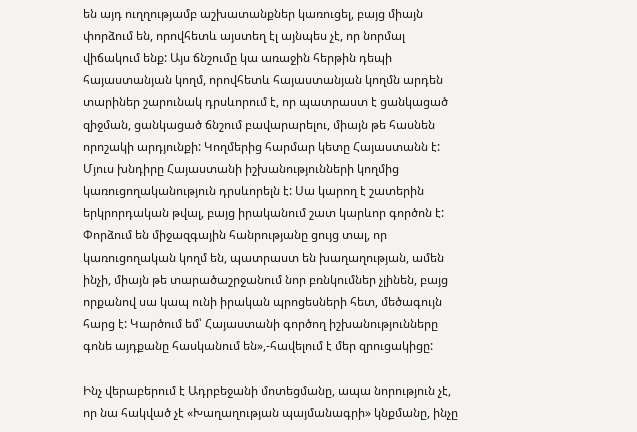են այդ ուղղությամբ աշխատանքներ կառուցել, բայց միայն փորձում են, որովհետև այստեղ էլ այնպես չէ, որ նորմալ վիճակում ենք: Այս ճնշումը կա առաջին հերթին դեպի հայաստանյան կողմ, որովհետև հայաստանյան կողմն արդեն տարիներ շարունակ դրսևորում է, որ պատրաստ է ցանկացած զիջման, ցանկացած ճնշում բավարարելու, միայն թե հասնեն որոշակի արդյունքի: Կողմերից հարմար կետը Հայաստանն է: Մյուս խնդիրը Հայաստանի իշխանությունների կողմից կառուցողականություն դրսևորելն է: Սա կարող է շատերին երկրորդական թվալ, բայց իրականում շատ կարևոր գործոն է: Փորձում են միջազգային հանրությանը ցույց տալ, որ կառուցողական կողմ են, պատրաստ են խաղաղության, ամեն ինչի, միայն թե տարածաշրջանում նոր բռնկումներ չլինեն, բայց որքանով սա կապ ունի իրական պրոցեսների հետ, մեծագույն հարց է: Կարծում եմ՝ Հայաստանի գործող իշխանությունները գոնե այդքանը հասկանում են»,-հավելում է մեր զրուցակիցը:

Ինչ վերաբերում է Ադրբեջանի մոտեցմանը, ապա նորություն չէ, որ նա հակված չէ «Խաղաղության պայմանագրի» կնքմանը, ինչը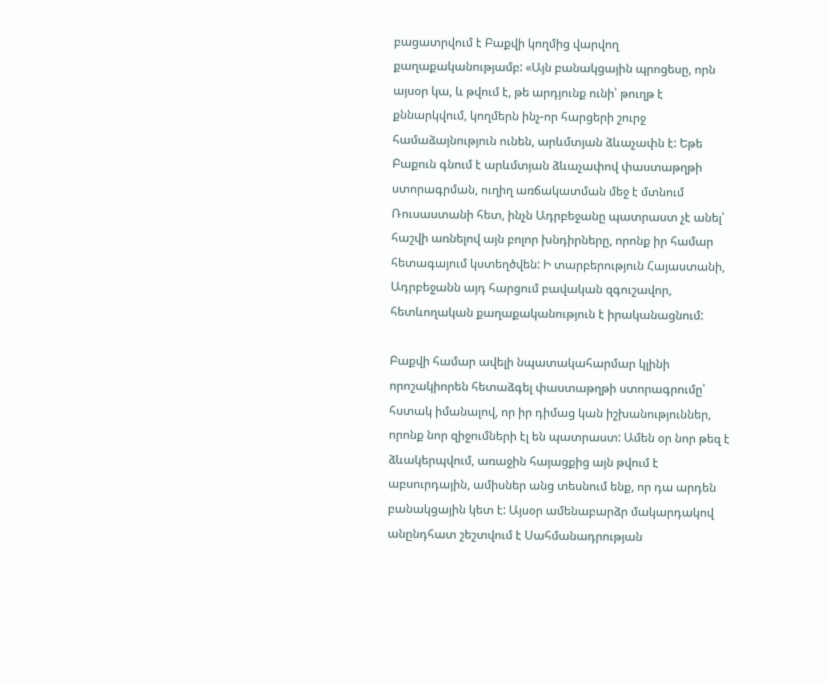բացատրվում է Բաքվի կողմից վարվող քաղաքականությամբ: «Այն բանակցային պրոցեսը, որն այսօր կա, և թվում է, թե արդյունք ունի՝ թուղթ է քննարկվում, կողմերն ինչ-որ հարցերի շուրջ համաձայնություն ունեն, արևմտյան ձևաչափն է: Եթե Բաքուն գնում է արևմտյան ձևաչափով փաստաթղթի ստորագրման, ուղիղ առճակատման մեջ է մտնում Ռուսաստանի հետ, ինչն Ադրբեջանը պատրաստ չէ անել՝ հաշվի առնելով այն բոլոր խնդիրները, որոնք իր համար հետագայում կստեղծվեն: Ի տարբերություն Հայաստանի, Ադրբեջանն այդ հարցում բավական զգուշավոր, հետևողական քաղաքականություն է իրականացնում:

Բաքվի համար ավելի նպատակահարմար կլինի որոշակիորեն հետաձգել փաստաթղթի ստորագրումը՝ հստակ իմանալով, որ իր դիմաց կան իշխանություններ, որոնք նոր զիջումների էլ են պատրաստ: Ամեն օր նոր թեզ է ձևակերպվում, առաջին հայացքից այն թվում է աբսուրդային, ամիսներ անց տեսնում ենք, որ դա արդեն բանակցային կետ է: Այսօր ամենաբարձր մակարդակով անընդհատ շեշտվում է Սահմանադրության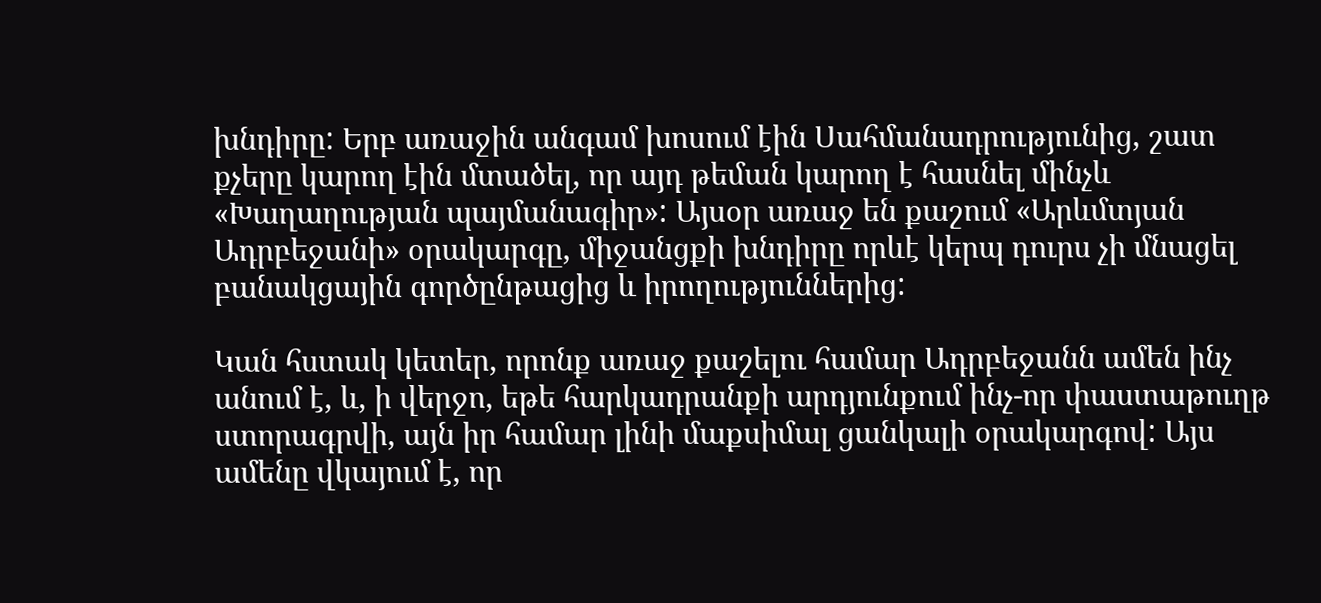խնդիրը: Երբ առաջին անգամ խոսում էին Սահմանադրությունից, շատ քչերը կարող էին մտածել, որ այդ թեման կարող է հասնել մինչև «Խաղաղության պայմանագիր»: Այսօր առաջ են քաշում «Արևմտյան Ադրբեջանի» օրակարգը, միջանցքի խնդիրը որևէ կերպ դուրս չի մնացել բանակցային գործընթացից և իրողություններից:

Կան հստակ կետեր, որոնք առաջ քաշելու համար Ադրբեջանն ամեն ինչ անում է, և, ի վերջո, եթե հարկադրանքի արդյունքում ինչ-որ փաստաթուղթ ստորագրվի, այն իր համար լինի մաքսիմալ ցանկալի օրակարգով: Այս ամենը վկայում է, որ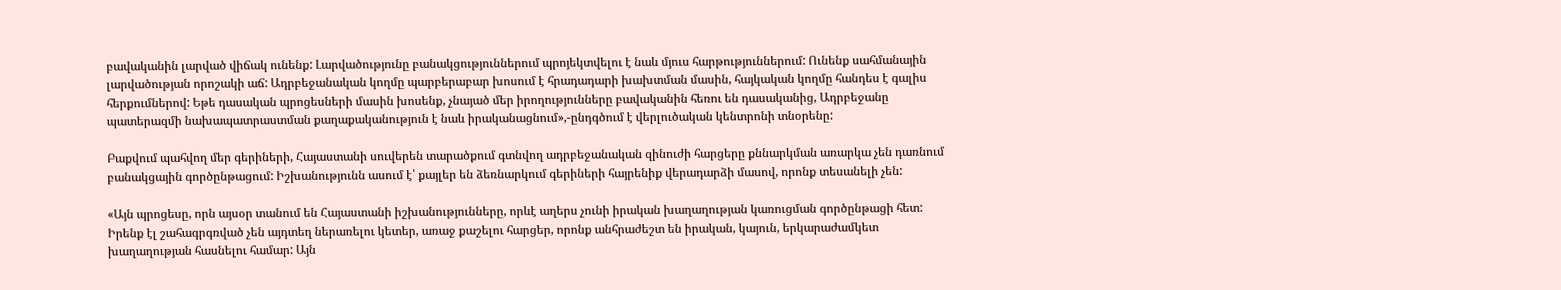բավականին լարված վիճակ ունենք: Լարվածությունը բանակցություններում պրոյեկտվելու է նաև մյուս հարթություններում: Ունենք սահմանային լարվածության որոշակի աճ: Ադրբեջանական կողմը պարբերաբար խոսում է հրադադարի խախտման մասին, հայկական կողմը հանդես է գալիս հերքումներով: Եթե դասական պրոցեսների մասին խոսենք, չնայած մեր իրողությունները բավականին հեռու են դասականից, Ադրբեջանը պատերազմի նախապատրաստման քաղաքականություն է նաև իրականացնում»,-ընդգծում է վերլուծական կենտրոնի տնօրենը:

Բաքվում պահվող մեր գերիների, Հայաստանի սուվերեն տարածքում գտնվող ադրբեջանական զինուժի հարցերը քննարկման առարկա չեն դառնում բանակցային գործընթացում: Իշխանությունն ասում է՝ քայլեր են ձեռնարկում գերիների հայրենիք վերադարձի մասով, որոնք տեսանելի չեն:

«Այն պրոցեսը, որն այսօր տանում են Հայաստանի իշխանությունները, որևէ աղերս չունի իրական խաղաղության կառուցման գործընթացի հետ: Իրենք էլ շահագրգռված չեն այդտեղ ներառելու կետեր, առաջ քաշելու հարցեր, որոնք անհրաժեշտ են իրական, կայուն, երկարաժամկետ խաղաղության հասնելու համար: Այն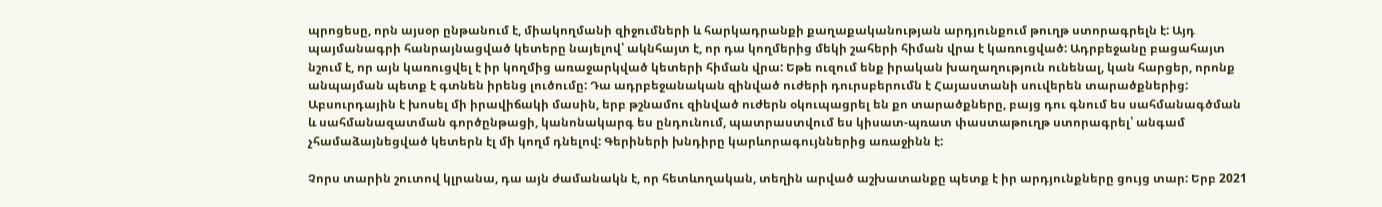պրոցեսը, որն այսօր ընթանում է, միակողմանի զիջումների և հարկադրանքի քաղաքականության արդյունքում թուղթ ստորագրելն է: Այդ պայմանագրի հանրայնացված կետերը նայելով՝ ակնհայտ է, որ դա կողմերից մեկի շահերի հիման վրա է կառուցված: Ադրբեջանը բացահայտ նշում է, որ այն կառուցվել է իր կողմից առաջարկված կետերի հիման վրա: Եթե ուզում ենք իրական խաղաղություն ունենալ, կան հարցեր, որոնք անպայման պետք է գտնեն իրենց լուծումը: Դա ադրբեջանական զինված ուժերի դուրսբերումն է Հայաստանի սուվերեն տարածքներից: Աբսուրդային է խոսել մի իրավիճակի մասին, երբ թշնամու զինված ուժերն օկուպացրել են քո տարածքները, բայց դու գնում ես սահմանագծման և սահմանազատման գործընթացի, կանոնակարգ ես ընդունում, պատրաստվում ես կիսատ-պռատ փաստաթուղթ ստորագրել՝ անգամ չհամաձայնեցված կետերն էլ մի կողմ դնելով: Գերիների խնդիրը կարևորագույններից առաջինն է:

Չորս տարին շուտով կլրանա, դա այն ժամանակն է, որ հետևողական, տեղին արված աշխատանքը պետք է իր արդյունքները ցույց տար: Երբ 2021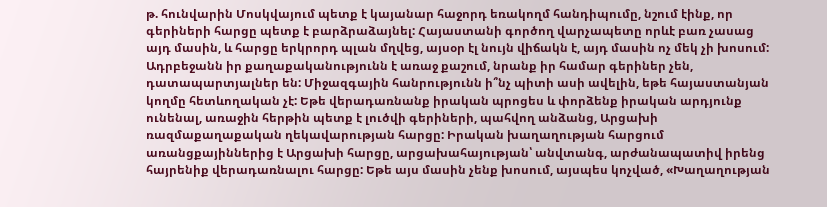թ. հունվարին Մոսկվայում պետք է կայանար հաջորդ եռակողմ հանդիպումը, նշում էինք, որ գերիների հարցը պետք է բարձրաձայնել: Հայաստանի գործող վարչապետը որևէ բառ չասաց այդ մասին, և հարցը երկրորդ պլան մղվեց, այսօր էլ նույն վիճակն է, այդ մասին ոչ մեկ չի խոսում: Ադրբեջանն իր քաղաքականությունն է առաջ քաշում, նրանք իր համար գերիներ չեն, դատապարտյալներ են: Միջազգային հանրությունն ի՞նչ պիտի ասի ավելին, եթե հայաստանյան կողմը հետևողական չէ: Եթե վերադառնանք իրական պրոցես և փորձենք իրական արդյունք ունենալ, առաջին հերթին պետք է լուծվի գերիների, պահվող անձանց, Արցախի ռազմաքաղաքական ղեկավարության հարցը: Իրական խաղաղության հարցում առանցքայիններից է Արցախի հարցը, արցախահայության՝ անվտանգ, արժանապատիվ իրենց հայրենիք վերադառնալու հարցը: Եթե այս մասին չենք խոսում, այսպես կոչված, «Խաղաղության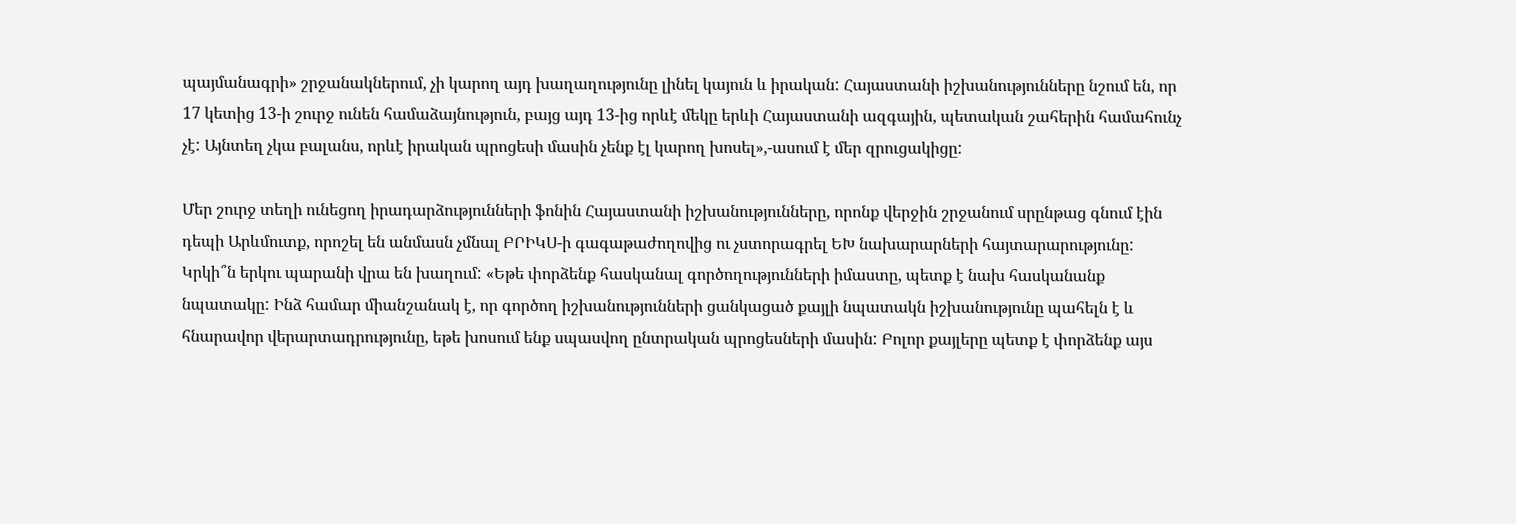պայմանագրի» շրջանակներում, չի կարող այդ խաղաղությունը լինել կայուն և իրական: Հայաստանի իշխանությունները նշում են, որ 17 կետից 13-ի շուրջ ունեն համաձայնություն, բայց այդ 13-ից որևէ մեկը երևի Հայաստանի ազգային, պետական շահերին համահունչ չէ: Այնտեղ չկա բալանս, որևէ իրական պրոցեսի մասին չենք էլ կարող խոսել»,-ասում է մեր զրուցակիցը:

Մեր շուրջ տեղի ունեցող իրադարձությունների ֆոնին Հայաստանի իշխանությունները, որոնք վերջին շրջանում սրընթաց գնում էին դեպի Արևմուտք, որոշել են անմասն չմնալ ԲՐԻԿՍ-ի գագաթաժողովից ու չստորագրել ԵԽ նախարարների հայտարարությունը: Կրկի՞ն երկու պարանի վրա են խաղում: «Եթե փորձենք հասկանալ գործողությունների իմաստը, պետք է նախ հասկանանք նպատակը: Ինձ համար միանշանակ է, որ գործող իշխանությունների ցանկացած քայլի նպատակն իշխանությունը պահելն է և հնարավոր վերարտադրությունը, եթե խոսում ենք սպասվող ընտրական պրոցեսների մասին: Բոլոր քայլերը պետք է փորձենք այս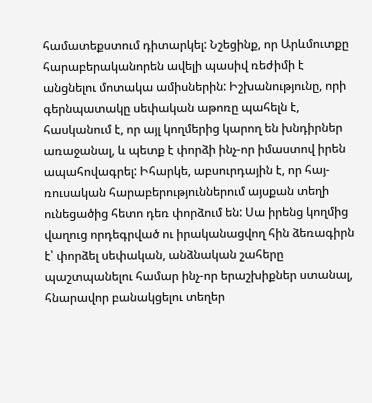համատեքստում դիտարկել: Նշեցինք, որ Արևմուտքը հարաբերականորեն ավելի պասիվ ռեժիմի է անցնելու մոտակա ամիսներին: Իշխանությունը, որի գերնպատակը սեփական աթոռը պահելն է, հասկանում է, որ այլ կողմերից կարող են խնդիրներ առաջանալ, և պետք է փորձի ինչ-որ իմաստով իրեն ապահովագրել: Իհարկե, աբսուրդային է, որ հայ-ռուսական հարաբերություններում այսքան տեղի ունեցածից հետո դեռ փորձում են: Սա իրենց կողմից վաղուց որդեգրված ու իրականացվող հին ձեռագիրն է՝ փորձել սեփական, անձնական շահերը պաշտպանելու համար ինչ-որ երաշխիքներ ստանալ, հնարավոր բանակցելու տեղեր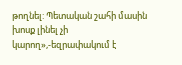թողնել: Պետական շահի մասին խոսք լինել չի կարող»,-եզրափակում է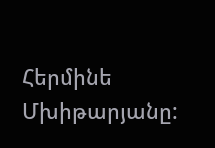Հերմինե Մխիթարյանը: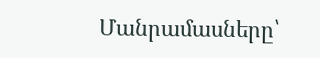Մանրամասները՝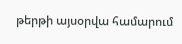թերթի այսօրվա համարում